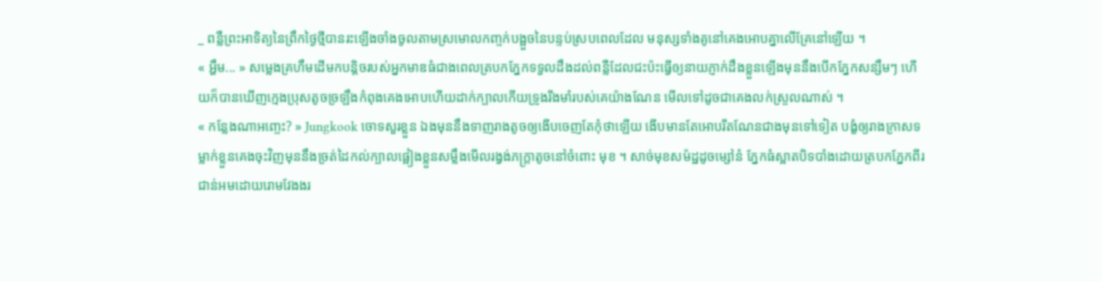_ ពន្លឺព្រះអាទិត្យនៃព្រឹកថ្ងៃថ្មីបានរះឡើងចាំងចូលតាមស្រមោលកញ្ចក់បង្អួចនៃបន្ទប់ស្របពេលដែល មនុស្សទាំងគូនៅគេងអោបគ្នាលើគ្រែនៅឡើយ ។
« អ្ហឹម... » សម្លេងគ្រហឹមដើមកបន្តិចរបស់អ្នកមាឌធំជាងពេលត្របកភ្នែកទទួលដឹងដល់ពន្លឺដែលជះប៉ះធ្វើឲ្យនាយភ្ញាក់ដឹងខ្លួនឡើងមុននឹងបើកភ្នែកសន្សឹមៗ ហើយក៏បានឃើញក្មេងប្រុសតូចច្រឡឹងកំពុងគេងអោបហើយដាក់ក្បាលកើយទ្រូងរឹងមាំរបស់គេយ៉ាងណែន មើលទៅដូចជាគេងលក់ស្រួលណាស់ ។
« កន្លែងណាអញ្ចេះ? » Jungkook ចោទសួរខ្លួន ឯងមុននឹងទាញរាងតូចឲ្យងើបចេញតែកុំថាឡើយ ងើបមានតែអោបរឹតណែនជាងមុនទៅទៀត បង្ខំឲ្យរាងក្រាសទម្លាក់ខ្លួនគេងចុះវិញមុននឹងច្រត់ដៃកល់ក្បាលផ្អៀងខ្លួនសម្លឹងមើលរង្វង់ភក្ត្រាតូចនៅចំពោះ មុខ ។ សាច់មុខសម៉ដ្ឋដូចម្សៅនំ ភ្នែកធំស្អាតបិទបាំងដោយត្របកភ្នែកពីរជាន់អមដោយរោមវែងងរ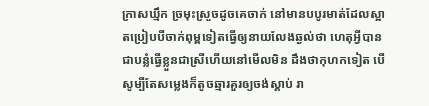ក្រាសឃ្មឹក ច្រមុះស្រួចដូចគេចាក់ នៅមានបបូរមាត់ដែលស្អាតប្រៀបបីចាក់ពុម្ពទៀតធ្វើឲ្យនាយលែងឆ្ងល់ថា ហេតុអ្វីបានជាបន្លំធ្វើខ្លួនជាស្រីហើយនៅមើលមិន ដឹងថាកុហកទៀត បើសូម្បីតែសម្លេងក៏តូចឆ្មារគួរឲ្យចង់ស្ដាប់ រា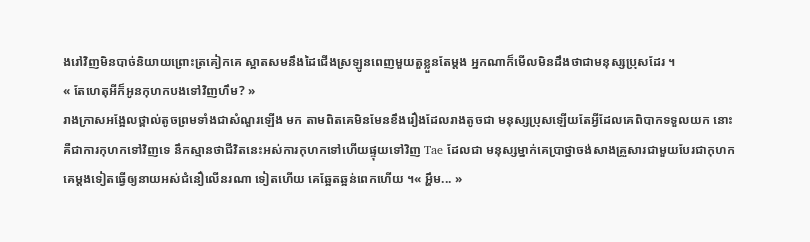ងរៅវិញមិនបាច់និយាយព្រោះត្រគៀកគេ ស្អាតសមនឹងដៃជើងស្រឡូនពេញមួយតួខ្លួនតែម្ដង អ្នកណាក៏មើលមិនដឹងថាជាមនុស្សប្រុសដែរ ។
« តែហេតុអីក៏អូនកុហកបងទៅវិញហឹម? »
រាងក្រាសអង្អែលថ្ពាល់តូចព្រមទាំងជាសំណួរឡើង មក តាមពិតគេមិនមែនខឹងរឿងដែលរាងតូចជា មនុស្សប្រុសឡើយតែអ្វីដែលគេពិបាកទទួលយក នោះគឺជាការកុហកទៅវិញទេ នឹកស្មានថាជីវិតនេះអស់ការកុហកទៅហើយផ្ទុយទៅវិញ Tae ដែលជា មនុស្សម្នាក់គេប្រាថ្នាចង់សាងគ្រួសារជាមួយបែរជាកុហកគេម្ដងទៀតធ្វើឲ្យនាយអស់ជំនឿលើនរណា ទៀតហើយ គេឆ្អែតឆ្អន់ពេកហើយ ។« អ្ហឹម... »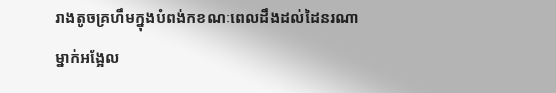រាងតូចគ្រហឹមក្នុងបំពង់កខណៈពេលដឹងដល់ដៃនរណាម្នាក់អង្អែល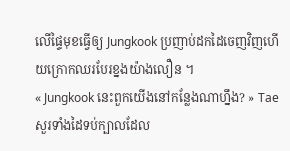លើផ្ទៃមុខធ្វើឲ្យ Jungkook ប្រញាប់ដកដៃចេញវិញហើយក្រោកឈរបែរខ្នងយ៉ាងលឿន ។
« Jungkook នេះពួកយើងនៅកន្លែងណាហ្នឹង? » Tae សួរទាំងដៃទប់ក្បាលដែល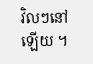វិលៗនៅឡើយ ។